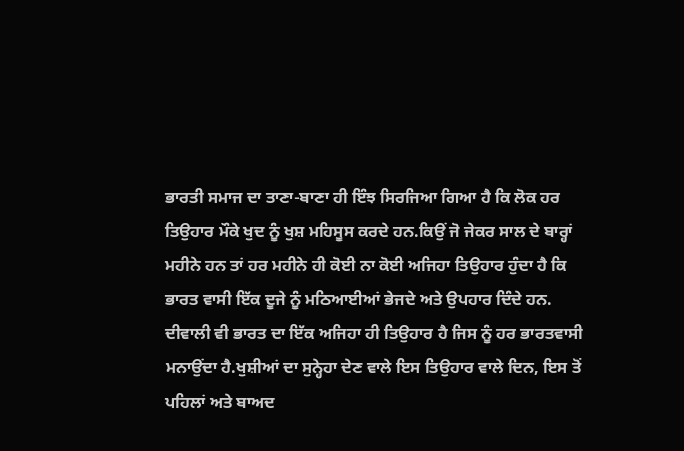ਭਾਰਤੀ ਸਮਾਜ ਦਾ ਤਾਣਾ-ਬਾਣਾ ਹੀ ਇੰਝ ਸਿਰਜਿਆ ਗਿਆ ਹੈ ਕਿ ਲੋਕ ਹਰ ਤਿਉਹਾਰ ਮੌਕੇ ਖੁਦ ਨੂੰ ਖੁਸ਼ ਮਹਿਸੂਸ ਕਰਦੇ ਹਨ.ਕਿਉਂ ਜੋ ਜੇਕਰ ਸਾਲ ਦੇ ਬਾਰ੍ਹਾਂ ਮਹੀਨੇ ਹਨ ਤਾਂ ਹਰ ਮਹੀਨੇ ਹੀ ਕੋਈ ਨਾ ਕੋਈ ਅਜਿਹਾ ਤਿਉਹਾਰ ਹੁੰਦਾ ਹੈ ਕਿ ਭਾਰਤ ਵਾਸੀ ਇੱਕ ਦੂਜੇ ਨੂੰ ਮਠਿਆਈਆਂ ਭੇਜਦੇ ਅਤੇ ਉਪਹਾਰ ਦਿੰਦੇ ਹਨ.
ਦੀਵਾਲੀ ਵੀ ਭਾਰਤ ਦਾ ਇੱਕ ਅਜਿਹਾ ਹੀ ਤਿਉਹਾਰ ਹੈ ਜਿਸ ਨੂੰ ਹਰ ਭਾਰਤਵਾਸੀ ਮਨਾਉਂਦਾ ਹੈ.ਖੁਸ਼ੀਆਂ ਦਾ ਸੁਨ੍ਹੇਹਾ ਦੇਣ ਵਾਲੇ ਇਸ ਤਿਉਹਾਰ ਵਾਲੇ ਦਿਨ, ਇਸ ਤੋਂ ਪਹਿਲਾਂ ਅਤੇ ਬਾਅਦ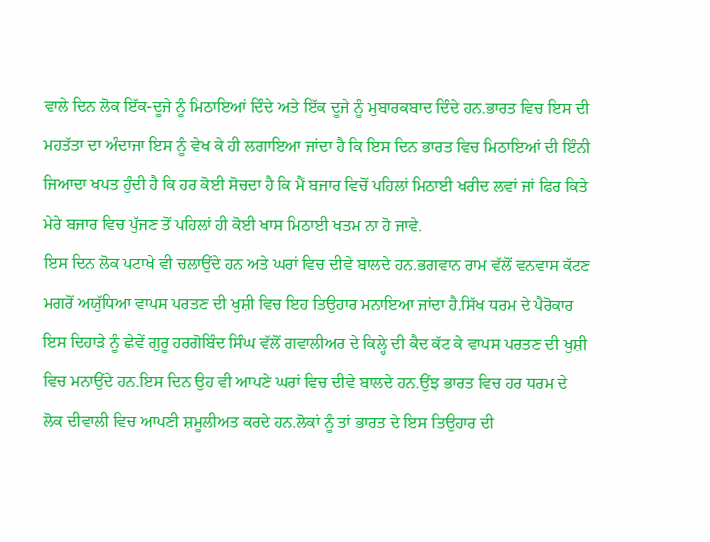ਵਾਲੇ ਦਿਨ ਲੋਕ ਇੱਕ-ਦੂਜੇ ਨੂੰ ਮਿਠਾਇਆਂ ਦਿੰਦੇ ਅਤੇ ਇੱਕ ਦੂਜੇ ਨੂੰ ਮੁਬਾਰਕਬਾਦ ਦਿੰਦੇ ਹਨ.ਭਾਰਤ ਵਿਚ ਇਸ ਦੀ ਮਹਤੱਤਾ ਦਾ ਅੰਦਾਜਾ ਇਸ ਨੂੰ ਵੇਖ ਕੇ ਹੀ ਲਗਾਇਆ ਜਾਂਦਾ ਹੈ ਕਿ ਇਸ ਦਿਨ ਭਾਰਤ ਵਿਚ ਮਿਠਾਇਆਂ ਦੀ ਇੰਨੀ ਜਿਆਦਾ ਖਪਤ ਹੁੰਦੀ ਹੈ ਕਿ ਹਰ ਕੋਈ ਸੋਚਦਾ ਹੈ ਕਿ ਮੈਂ ਬਜਾਰ ਵਿਚੋਂ ਪਹਿਲਾਂ ਮਿਠਾਈ ਖਰੀਦ ਲਵਾਂ ਜਾਂ ਫਿਰ ਕਿਤੇ ਮੇਰੇ ਬਜਾਰ ਵਿਚ ਪੁੱਜਣ ਤੋਂ ਪਹਿਲਾਂ ਹੀ ਕੋਈ ਖਾਸ ਮਿਠਾਈ ਖਤਮ ਨਾ ਹੋ ਜਾਵੇ.
ਇਸ ਦਿਨ ਲੋਕ ਪਟਾਖੇ ਵੀ ਚਲਾਉਂਦੇ ਹਨ ਅਤੇ ਘਰਾਂ ਵਿਚ ਦੀਵੇ ਬਾਲਦੇ ਹਨ.ਭਗਵਾਨ ਰਾਮ ਵੱਲੋਂ ਵਨਵਾਸ ਕੱਟਣ ਮਗਰੋਂ ਅਯੁੱਧਿਆ ਵਾਪਸ ਪਰਤਣ ਦੀ ਖੁਸ਼ੀ ਵਿਚ ਇਹ ਤਿਉਹਾਰ ਮਨਾਇਆ ਜਾਂਦਾ ਹੈ.ਸਿੱਖ ਧਰਮ ਦੇ ਪੈਰੋਕਾਰ ਇਸ ਦਿਹਾੜੇ ਨੂੰ ਛੇਵੇਂ ਗੁਰੂ ਹਰਗੋਬਿੰਦ ਸਿੰਘ ਵੱਲੋਂ ਗਵਾਲੀਅਰ ਦੇ ਕਿਲ੍ਹੇ ਦੀ ਕੈਦ ਕੱਟ ਕੇ ਵਾਪਸ ਪਰਤਣ ਦੀ ਖੁਸ਼ੀ ਵਿਚ ਮਨਾਉਂਦੇ ਹਨ.ਇਸ ਦਿਨ ਉਹ ਵੀ ਆਪਣੇ ਘਰਾਂ ਵਿਚ ਦੀਵੇ ਬਾਲਦੇ ਹਨ.ਉਂਝ ਭਾਰਤ ਵਿਚ ਹਰ ਧਰਮ ਦੇ ਲੋਕ ਦੀਵਾਲੀ ਵਿਚ ਆਪਣੀ ਸ਼ਮੂਲੀਅਤ ਕਰਦੇ ਹਨ.ਲੋਕਾਂ ਨੂੰ ਤਾਂ ਭਾਰਤ ਦੇ ਇਸ ਤਿਉਹਾਰ ਦੀ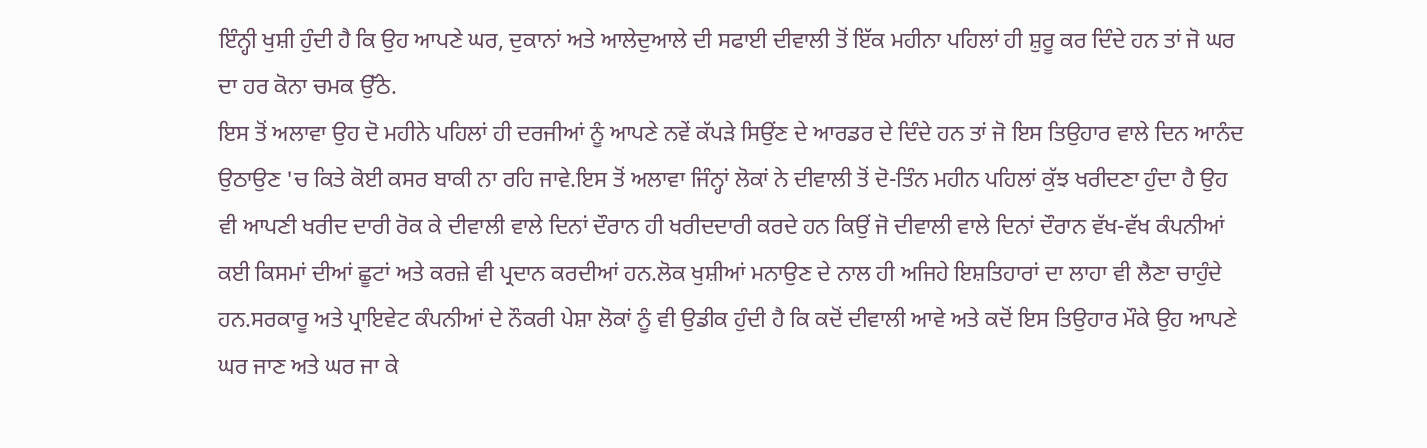ਇੰਨ੍ਹੀ ਖੁਸ਼ੀ ਹੁੰਦੀ ਹੈ ਕਿ ਉਹ ਆਪਣੇ ਘਰ, ਦੁਕਾਨਾਂ ਅਤੇ ਆਲੇਦੁਆਲੇ ਦੀ ਸਫਾਈ ਦੀਵਾਲੀ ਤੋਂ ਇੱਕ ਮਹੀਨਾ ਪਹਿਲਾਂ ਹੀ ਸ਼ੁਰੂ ਕਰ ਦਿੰਦੇ ਹਨ ਤਾਂ ਜੋ ਘਰ ਦਾ ਹਰ ਕੋਨਾ ਚਮਕ ਉੱਠੇ.
ਇਸ ਤੋਂ ਅਲਾਵਾ ਉਹ ਦੋ ਮਹੀਨੇ ਪਹਿਲਾਂ ਹੀ ਦਰਜੀਆਂ ਨੂੰ ਆਪਣੇ ਨਵੇਂ ਕੱਪੜੇ ਸਿਉਂਣ ਦੇ ਆਰਡਰ ਦੇ ਦਿੰਦੇ ਹਨ ਤਾਂ ਜੋ ਇਸ ਤਿਉਹਾਰ ਵਾਲੇ ਦਿਨ ਆਨੰਦ ਉਠਾਉਣ 'ਚ ਕਿਤੇ ਕੋਈ ਕਸਰ ਬਾਕੀ ਨਾ ਰਹਿ ਜਾਵੇ.ਇਸ ਤੋਂ ਅਲਾਵਾ ਜਿੰਨ੍ਹਾਂ ਲੋਕਾਂ ਨੇ ਦੀਵਾਲੀ ਤੋਂ ਦੋ-ਤਿੰਨ ਮਹੀਨ ਪਹਿਲਾਂ ਕੁੱਝ ਖਰੀਦਣਾ ਹੁੰਦਾ ਹੈ ਉਹ ਵੀ ਆਪਣੀ ਖਰੀਦ ਦਾਰੀ ਰੋਕ ਕੇ ਦੀਵਾਲੀ ਵਾਲੇ ਦਿਨਾਂ ਦੌਰਾਨ ਹੀ ਖਰੀਦਦਾਰੀ ਕਰਦੇ ਹਨ ਕਿਉਂ ਜੋ ਦੀਵਾਲੀ ਵਾਲੇ ਦਿਨਾਂ ਦੌਰਾਨ ਵੱਖ-ਵੱਖ ਕੰਪਨੀਆਂ ਕਈ ਕਿਸਮਾਂ ਦੀਆਂ ਛੂਟਾਂ ਅਤੇ ਕਰਜ਼ੇ ਵੀ ਪ੍ਰਦਾਨ ਕਰਦੀਆਂ ਹਨ.ਲੋਕ ਖੁਸ਼ੀਆਂ ਮਨਾਉਣ ਦੇ ਨਾਲ ਹੀ ਅਜਿਹੇ ਇਸ਼ਤਿਹਾਰਾਂ ਦਾ ਲਾਹਾ ਵੀ ਲੈਣਾ ਚਾਹੁੰਦੇ ਹਨ.ਸਰਕਾਰੂ ਅਤੇ ਪ੍ਰਾਇਵੇਟ ਕੰਪਨੀਆਂ ਦੇ ਨੌਕਰੀ ਪੇਸ਼ਾ ਲੋਕਾਂ ਨੂੰ ਵੀ ਉਡੀਕ ਹੁੰਦੀ ਹੈ ਕਿ ਕਦੋਂ ਦੀਵਾਲੀ ਆਵੇ ਅਤੇ ਕਦੋਂ ਇਸ ਤਿਉਹਾਰ ਮੌਕੇ ਉਹ ਆਪਣੇ ਘਰ ਜਾਣ ਅਤੇ ਘਰ ਜਾ ਕੇ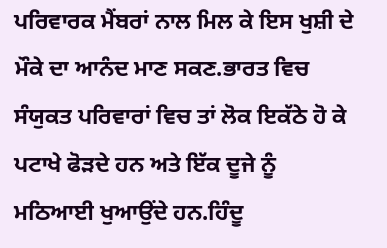ਪਰਿਵਾਰਕ ਮੈਂਬਰਾਂ ਨਾਲ ਮਿਲ ਕੇ ਇਸ ਖੁਸ਼ੀ ਦੇ ਮੌਕੇ ਦਾ ਆਨੰਦ ਮਾਣ ਸਕਣ.ਭਾਰਤ ਵਿਚ ਸੰਯੁਕਤ ਪਰਿਵਾਰਾਂ ਵਿਚ ਤਾਂ ਲੋਕ ਇਕੱਠੇ ਹੋ ਕੇ ਪਟਾਖੇ ਫੋੜਦੇ ਹਨ ਅਤੇ ਇੱਕ ਦੂਜੇ ਨੂੰ ਮਠਿਆਈ ਖੁਆਉਂਦੇ ਹਨ.ਹਿੰਦੂ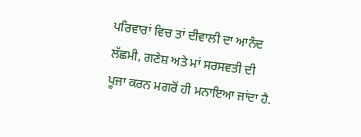ਪਰਿਵਾਰਾਂ ਵਿਚ ਤਾਂ ਦੀਵਾਲੀ ਦਾ ਆਨੰਦ ਲੱਛਮੀ, ਗਣੇਸ਼ ਅਤੇ ਮਾਂ ਸਰਸਵਤੀ ਦੀ ਪੂਜਾ ਕਰਨ ਮਗਰੋਂ ਹੀ ਮਨਾਇਆ ਜਾਂਦਾ ਹੈ.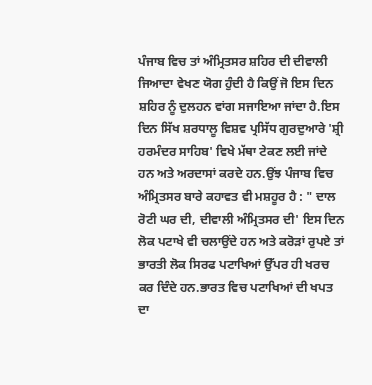ਪੰਜਾਬ ਵਿਚ ਤਾਂ ਅੰਮ੍ਰਿਤਸਰ ਸ਼ਹਿਰ ਦੀ ਦੀਵਾਲੀ ਜਿਆਦਾ ਵੇਖਣ ਯੋਗ ਹੁੰਦੀ ਹੈ ਕਿਉਂ ਜੋ ਇਸ ਦਿਨ ਸ਼ਹਿਰ ਨੂੰ ਦੁਲਹਨ ਵਾਂਗ ਸਜਾਇਆ ਜਾਂਦਾ ਹੈ.ਇਸ ਦਿਨ ਸਿੱਖ ਸ਼ਰਧਾਲੂ ਵਿਸ਼ਵ ਪ੍ਰਸਿੱਧ ਗੁਰਦੁਆਰੇ 'ਸ਼੍ਰੀ ਹਰਮੰਦਰ ਸਾਹਿਬ' ਵਿਖੇ ਮੱਥਾ ਟੇਕਣ ਲਈ ਜਾਂਦੇ ਹਨ ਅਤੇ ਅਰਦਾਸਾਂ ਕਰਦੇ ਹਨ.ਉਂਝ ਪੰਜਾਬ ਵਿਚ ਅੰਮ੍ਰਿਤਸਰ ਬਾਰੇ ਕਹਾਵਤ ਵੀ ਮਸ਼ਹੂਰ ਹੈ : " ਦਾਲ ਰੋਟੀ ਘਰ ਦੀ, ਦੀਵਾਲੀ ਅੰਮ੍ਰਿਤਸਰ ਦੀ' ਇਸ ਦਿਨ ਲੋਕ ਪਟਾਖੇ ਵੀ ਚਲਾਉਂਦੇ ਹਨ ਅਤੇ ਕਰੋੜਾਂ ਰੁਪਏ ਤਾਂ ਭਾਰਤੀ ਲੋਕ ਸਿਰਫ ਪਟਾਖਿਆਂ ਉੱਪਰ ਹੀ ਖਰਚ ਕਰ ਦਿੰਦੇ ਹਨ.ਭਾਰਤ ਵਿਚ ਪਟਾਖਿਆਂ ਦੀ ਖਪਤ ਦਾ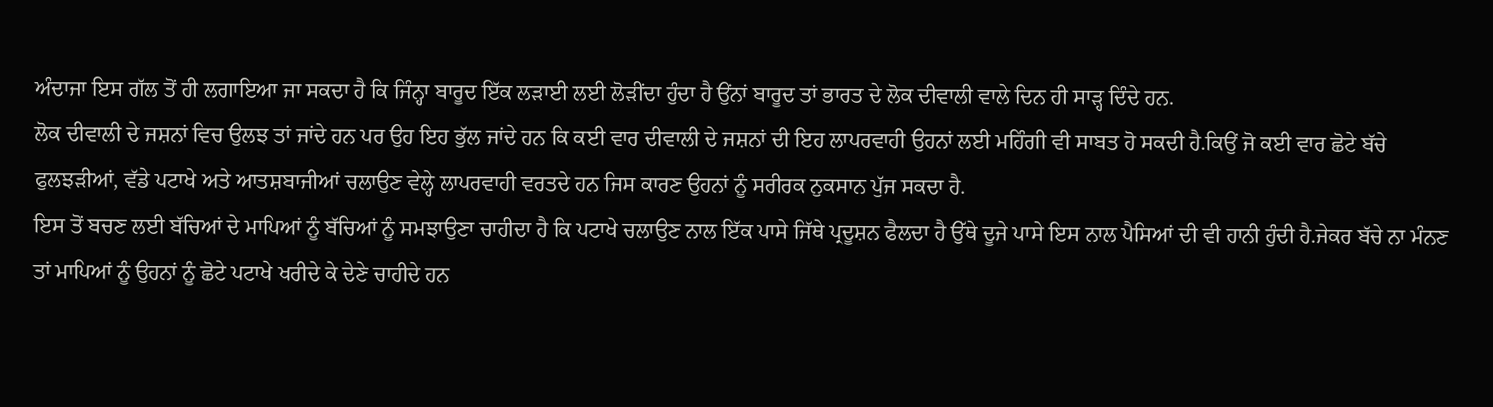ਅੰਦਾਜਾ ਇਸ ਗੱਲ ਤੋਂ ਹੀ ਲਗਾਇਆ ਜਾ ਸਕਦਾ ਹੈ ਕਿ ਜਿੰਨ੍ਹਾ ਬਾਰੂਦ ਇੱਕ ਲੜਾਈ ਲਈ ਲੋੜੀਂਦਾ ਹੁੰਦਾ ਹੈ ਉਂਨਾਂ ਬਾਰੂਦ ਤਾਂ ਭਾਰਤ ਦੇ ਲੋਕ ਦੀਵਾਲੀ ਵਾਲੇ ਦਿਨ ਹੀ ਸਾੜ੍ਹ ਦਿੰਦੇ ਹਨ.
ਲੋਕ ਦੀਵਾਲੀ ਦੇ ਜਸ਼ਨਾਂ ਵਿਚ ਉਲਝ ਤਾਂ ਜਾਂਦੇ ਹਨ ਪਰ ਉਹ ਇਹ ਭੁੱਲ ਜਾਂਦੇ ਹਨ ਕਿ ਕਈ ਵਾਰ ਦੀਵਾਲੀ ਦੇ ਜਸ਼ਨਾਂ ਦੀ ਇਹ ਲਾਪਰਵਾਹੀ ਉਹਨਾਂ ਲਈ ਮਹਿੰਗੀ ਵੀ ਸਾਬਤ ਹੋ ਸਕਦੀ ਹੈ.ਕਿਉਂ ਜੋ ਕਈ ਵਾਰ ਛੋਟੇ ਬੱਚੇ ਫੁਲਝੜੀਆਂ, ਵੱਡੇ ਪਟਾਖੇ ਅਤੇ ਆਤਸ਼ਬਾਜੀਆਂ ਚਲਾਉਣ ਵੇਲ੍ਹੇ ਲਾਪਰਵਾਹੀ ਵਰਤਦੇ ਹਨ ਜਿਸ ਕਾਰਣ ਉਹਨਾਂ ਨੂੰ ਸਰੀਰਕ ਨੁਕਸਾਨ ਪੁੱਜ ਸਕਦਾ ਹੈ.
ਇਸ ਤੋਂ ਬਚਣ ਲਈ ਬੱਚਿਆਂ ਦੇ ਮਾਪਿਆਂ ਨੂੰ ਬੱਚਿਆਂ ਨੂੰ ਸਮਝਾਉਣਾ ਚਾਹੀਦਾ ਹੈ ਕਿ ਪਟਾਖੇ ਚਲਾਉਣ ਨਾਲ ਇੱਕ ਪਾਸੇ ਜਿੱਥੇ ਪ੍ਰਦੂਸ਼ਨ ਫੈਲਦਾ ਹੈ ਉੱਥੇ ਦੂਜੇ ਪਾਸੇ ਇਸ ਨਾਲ ਪੈਸਿਆਂ ਦੀ ਵੀ ਹਾਨੀ ਹੁੰਦੀ ਹੈ.ਜੇਕਰ ਬੱਚੇ ਨਾ ਮੰਨਣ ਤਾਂ ਮਾਪਿਆਂ ਨੂੰ ਉਹਨਾਂ ਨੂੰ ਛੋਟੇ ਪਟਾਖੇ ਖਰੀਦੇ ਕੇ ਦੇਣੇ ਚਾਹੀਦੇ ਹਨ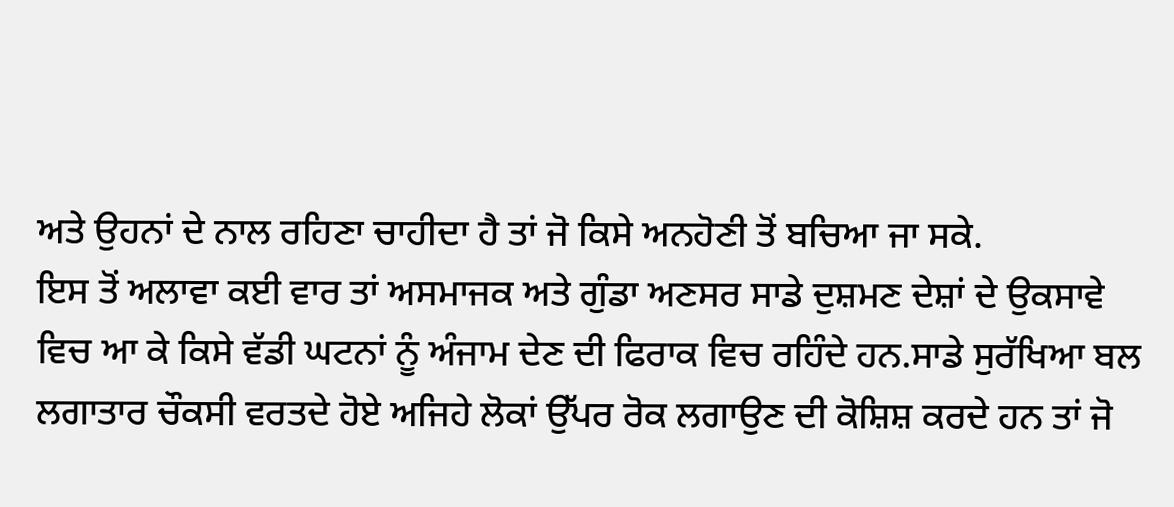ਅਤੇ ਉਹਨਾਂ ਦੇ ਨਾਲ ਰਹਿਣਾ ਚਾਹੀਦਾ ਹੈ ਤਾਂ ਜੋ ਕਿਸੇ ਅਨਹੋਣੀ ਤੋਂ ਬਚਿਆ ਜਾ ਸਕੇ.
ਇਸ ਤੋਂ ਅਲਾਵਾ ਕਈ ਵਾਰ ਤਾਂ ਅਸਮਾਜਕ ਅਤੇ ਗੁੰਡਾ ਅਣਸਰ ਸਾਡੇ ਦੁਸ਼ਮਣ ਦੇਸ਼ਾਂ ਦੇ ਉਕਸਾਵੇ ਵਿਚ ਆ ਕੇ ਕਿਸੇ ਵੱਡੀ ਘਟਨਾਂ ਨੂੰ ਅੰਜਾਮ ਦੇਣ ਦੀ ਫਿਰਾਕ ਵਿਚ ਰਹਿੰਦੇ ਹਨ.ਸਾਡੇ ਸੁਰੱਖਿਆ ਬਲ ਲਗਾਤਾਰ ਚੌਕਸੀ ਵਰਤਦੇ ਹੋਏ ਅਜਿਹੇ ਲੋਕਾਂ ਉੱਪਰ ਰੋਕ ਲਗਾਉਣ ਦੀ ਕੋਸ਼ਿਸ਼ ਕਰਦੇ ਹਨ ਤਾਂ ਜੋ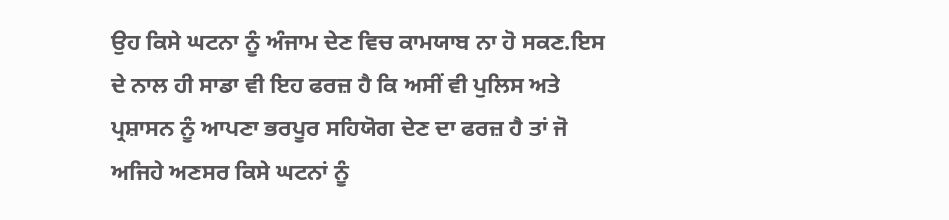ਉਹ ਕਿਸੇ ਘਟਨਾ ਨੂੰ ਅੰਜਾਮ ਦੇਣ ਵਿਚ ਕਾਮਯਾਬ ਨਾ ਹੋ ਸਕਣ.ਇਸ ਦੇ ਨਾਲ ਹੀ ਸਾਡਾ ਵੀ ਇਹ ਫਰਜ਼ ਹੈ ਕਿ ਅਸੀਂ ਵੀ ਪੁਲਿਸ ਅਤੇ ਪ੍ਰਸ਼ਾਸਨ ਨੂੰ ਆਪਣਾ ਭਰਪੂਰ ਸਹਿਯੋਗ ਦੇਣ ਦਾ ਫਰਜ਼ ਹੈ ਤਾਂ ਜੋ ਅਜਿਹੇ ਅਣਸਰ ਕਿਸੇ ਘਟਨਾਂ ਨੂੰ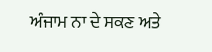ਅੰਜਾਮ ਨਾ ਦੇ ਸਕਣ ਅਤੇ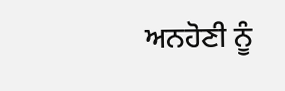ਅਨਹੋਣੀ ਨੂੰ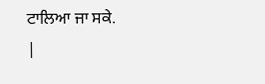ਟਾਲਿਆ ਜਾ ਸਕੇ.
|